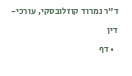ד"ר נמרוד קוזלובסקי, עורכי-דין
  • דף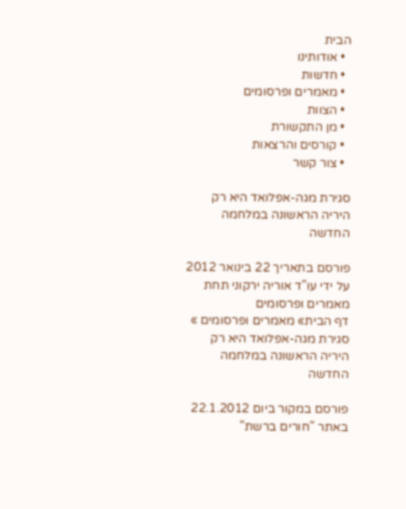הבית
  • אודותינו
  • חדשות
  • מאמרים ופרסומים
  • הצוות
  • מן התקשורת
  • קורסים והרצאות
  • צור קשר

סגירת מגה-אפלואד היא רק היריה הראשונה במלחמה החדשה

פורסם בתאריך 22 בינואר 2012 על ידי עו"ד אוריה ירקוני תחת מאמרים ופרסומים
דף הבית» מאמרים ופרסומים » סגירת מגה-אפלואד היא רק היריה הראשונה במלחמה החדשה

פורסם במקור ביום 22.1.2012 באתר "חורים ברשת"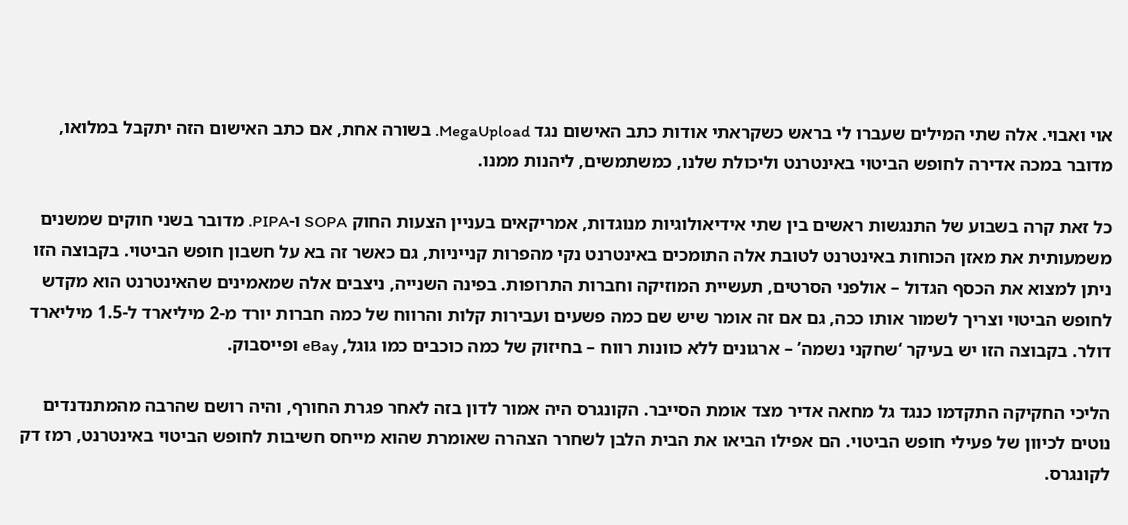אוי ואבוי. אלה שתי המילים שעברו לי בראש כשקראתי אודות כתב האישום נגד MegaUpload. בשורה אחת, אם כתב האישום הזה יתקבל במלואו, מדובר במכה אדירה לחופש הביטוי באינטרנט וליכולת שלנו, כמשתמשים, ליהנות ממנו.

כל זאת קרה בשבוע של התנגשות ראשים בין שתי אידיאולוגיות מנוגדות, אמריקאים בעניין הצעות החוק SOPA ו-PIPA. מדובר בשני חוקים שמשנים משמעותית את מאזן הכוחות באינטרנט לטובת אלה התומכים באינטרנט נקי מהפרות קנייניות, גם כאשר זה בא על חשבון חופש הביטוי. בקבוצה הזו ניתן למצוא את הכסף הגדול – אולפני הסרטים, תעשיית המוזיקה וחברות התרופות. בפינה השנייה, ניצבים אלה שמאמינים שהאינטרנט הוא מקדש לחופש הביטוי וצריך לשמור אותו ככה, גם אם זה אומר שיש שם כמה פשעים ועבירות קלות והרווח של כמה חברות יורד מ-2 מיליארד ל-1.5 מיליארד דולר. בקבוצה הזו יש בעיקר ‘שחקני נשמה’ – ארגונים ללא כוונות רווח – בחיזוק של כמה כוכבים כמו גוגל, eBay ופייסבוק.

הליכי החקיקה התקדמו כנגד גל מחאה אדיר מצד אומת הסייבר. הקונגרס היה אמור לדון בזה לאחר פגרת החורף, והיה רושם שהרבה מהמתנדנדים נוטים לכיוון של פעילי חופש הביטוי. הם אפילו הביאו את הבית הלבן לשחרר הצהרה שאומרת שהוא מייחס חשיבות לחופש הביטוי באינטרנט, רמז דק לקונגרס.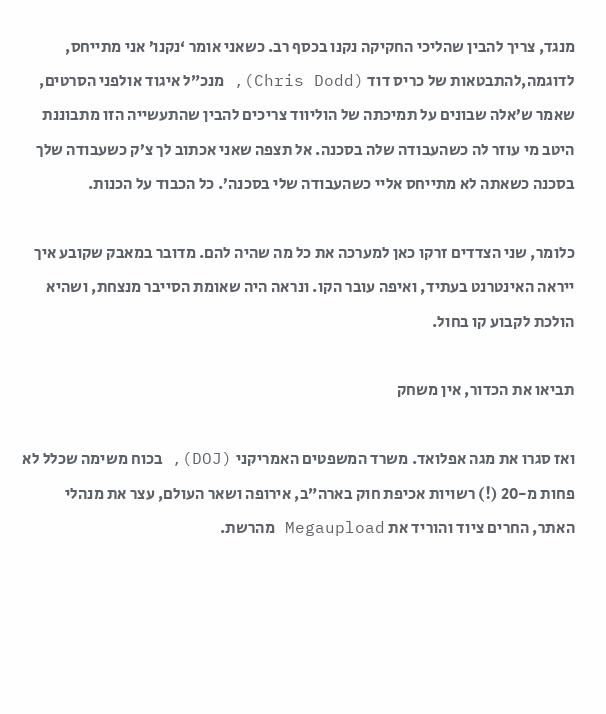מנגד, צריך להבין שהליכי החקיקה נקנו בכסף רב. כשאני אומר ‘נקנו’ אני מתייחס, לדוגמה,להתבטאות של כריס דוד (Chris Dodd), מנכ”ל איגוד אולפני הסרטים, שאמר ש’אלה שבונים על תמיכתה של הוליווד צריכים להבין שהתעשייה הזו מתבוננת היטב מי עוזר לה כשהעבודה שלה בסכנה. אל תצפה שאני אכתוב לך צ’ק כשעבודה שלך בסכנה כשאתה לא מתייחס אליי כשהעבודה שלי בסכנה’. כל הכבוד על הכנות.

כלומר, שני הצדדים זרקו כאן למערכה את כל מה שהיה להם. מדובר במאבק שקובע איך ייראה האינטרנט בעתיד, ואיפה עובר הקו. ונראה היה שאומת הסייבר מנצחת, ושהיא הולכת לקבוע קו בחול.

תביאו את הכדור, אין משחק

ואז סגרו את מגה אפלואד. משרד המשפטים האמריקני (DOJ), בכוח משימה שכלל לא פחות מ-20 (!) רשויות אכיפת חוק בארה”ב, אירופה ושאר העולם, עצר את מנהלי האתר, החרים ציוד והוריד את Megaupload מהרשת.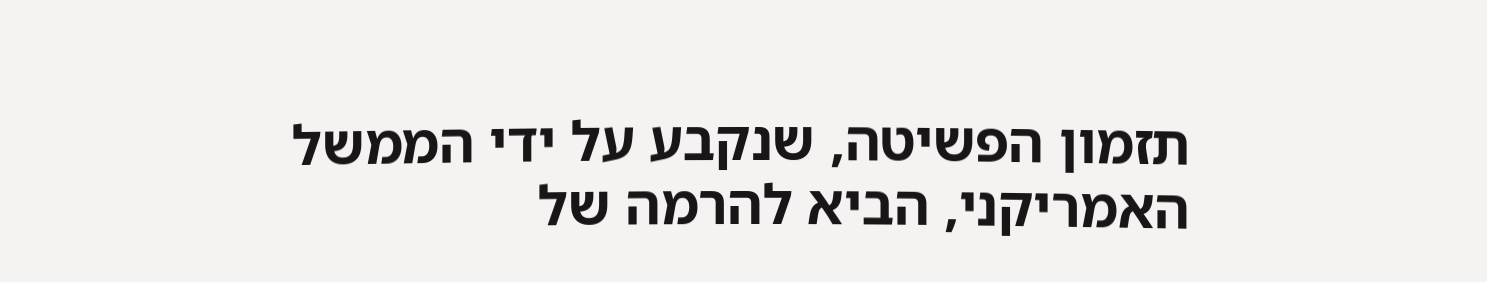תזמון הפשיטה, שנקבע על ידי הממשל האמריקני, הביא להרמה של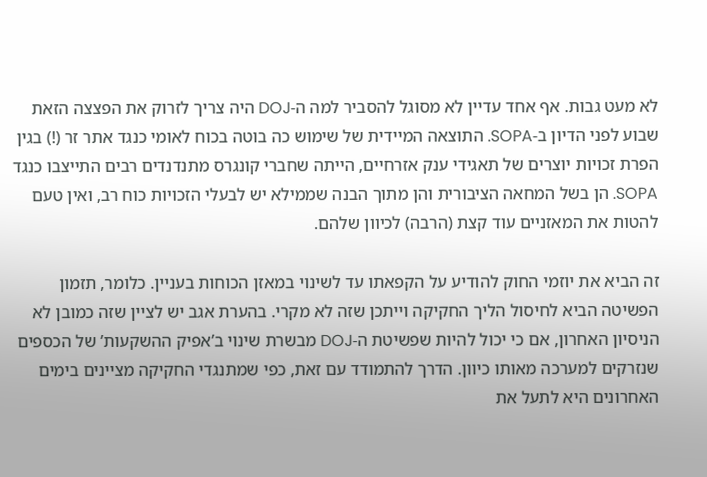לא מעט גבות. אף אחד עדיין לא מסוגל להסביר למה ה-DOJ היה צריך לזרוק את הפצצה הזאת שבוע לפני הדיון ב-SOPA. התוצאה המיידית של שימוש כה בוטה בכוח לאומי כנגד אתר זר (!) בגין הפרת זכויות יוצרים של תאגידי ענק אזרחיים, הייתה שחברי קונגרס מתנדנדים רבים התייצבו כנגד SOPA. הן בשל המחאה הציבורית והן מתוך הבנה שממילא יש לבעלי הזכויות כוח רב, ואין טעם להטות את המאזניים עוד קצת (הרבה) לכיוון שלהם.

זה הביא את יוזמי החוק להודיע על הקפאתו עד לשינוי במאזן הכוחות בעניין. כלומר, תזמון הפשיטה הביא לחיסול הליך החקיקה וייתכן שזה לא מקרי. בהערת אגב יש לציין שזה כמובן לא הניסיון האחרון, אם כי יכול להיות שפשיטת ה-DOJ מבשרת שינוי ב’אפיק ההשקעות’ של הכספים שנזרקים למערכה מאותו כיוון. הדרך להתמודד עם זאת, כפי שמתנגדי החקיקה מציינים בימים האחרונים היא לתעל את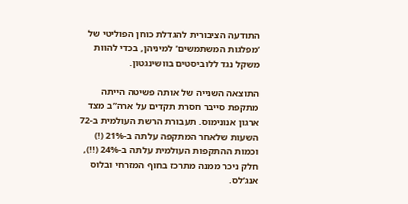התודעה הציבורית להגדלת כוחן הפוליטי של ‘מפלגות המשתמשים’ למיניהן, בכדי להוות משקל נגד ללוביסטים בוושינגטון.

התוצאה השנייה של אותה פשיטה הייתה מתקפת סייבר חסרת תקדים על ארה”ב מצד ארגון אנונימוס. תעבורת הרשת העולמית ב-72 השעות שלאחר המתקפה עלתה ב-21% (!) וכמות ההתקפות העולמית עלתה ב-24% (!!), חלק ניכר ממנה מתרכז בחוף המזרחי ובלוס אנג’לס.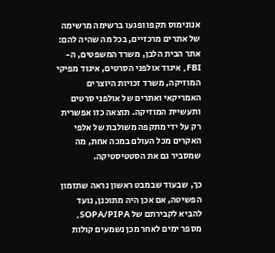אנונימוס תקפו ופגעו ברשימה מרשימה של אתרים מרכזיים, בכל מה שהיה להם: אתר הבית הלבן, משרד המשפטים, ה-FBI, איגוד אולפני הסרטים, איגוד מפיקי המוזיקה, משרד זכויות היוצרים האמריקאי ואתרים של אולפני סרטים ותעשיית המוזיקה. תוצאה כזו אפשרית רק על ידי מתקפה משולבת של אלפי האקרים מכל העולם במכה אחת, מה שמסביר גם את הסטטיסטיקה.

כך, שבעוד שבמבט ראשון נראה שתזמון הפשיטה, אם אכן היה מתוכנן, נועד להביא לקבירתם של SOPA/PIPA, מספר ימים לאחר מכן נשמעים קולות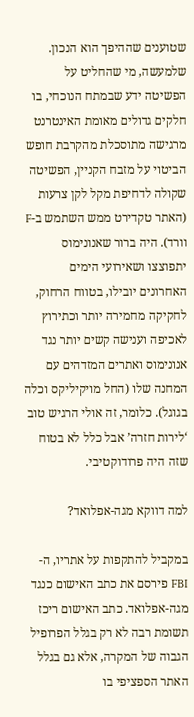שטוענים שההיפך הוא הנכון. שלמעשה, מי שהחליט על הפשיטה ידע שבמתח הנוכחי, בו חלקים גדולים מאומת האינטרנט מרגישה מתוסכלת מהקרבת חופש הביטוי על מזבח הקניין, הפשיטה שקולה לדחיפת מקל לקן צרעות (האתר טקדירט ממש השתמש ב-F וורד). היה ברור שאנונימוס יתפוצצו ושאירועי הימים האחרונים יובילו, בטווח הרחוק, לחקיקה מחמירה יותר וכתירוץ לאכיפה וענישה קשים יותר נגד אנונימוס ואתרים המזדהים עם המחנה שלו (החל מויקיליקס וכלה בגוגל). כלומר, זה אולי הרגיש טוב ‘לירות חזרה’ אבל כלל לא בטוח שזה היה פרודוקטיבי.

למה דווקא מגה-אפלואד?

במקביל להתקפות על אתריו, ה-FBI פירסם את כתב האישום כנגד מגה-אפלואד. כתב האישום ריכז תשומת רבה לא רק בגלל הפרופיל הגבוה של המקרה, אלא גם בגלל האתר הספציפי בו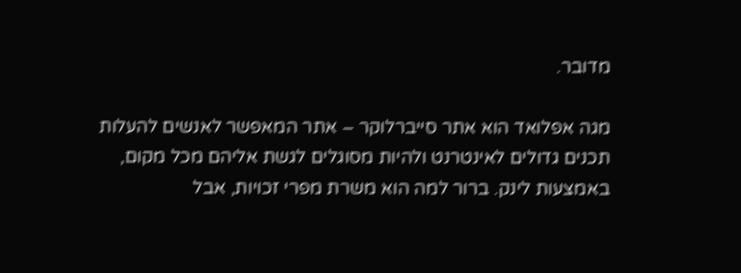מדובר.

מגה אפלואד הוא אתר סייברלוקר – אתר המאפשר לאנשים להעלות תכנים גדולים לאינטרנט ולהיות מסוגלים לגשת אליהם מכל מקום, באמצעות לינק. ברור למה הוא משרת מפרי זכויות, אבל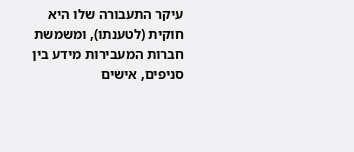עיקר התעבורה שלו היא חוקית (לטענתו), ומשמשת חברות המעבירות מידע בין סניפים, אישים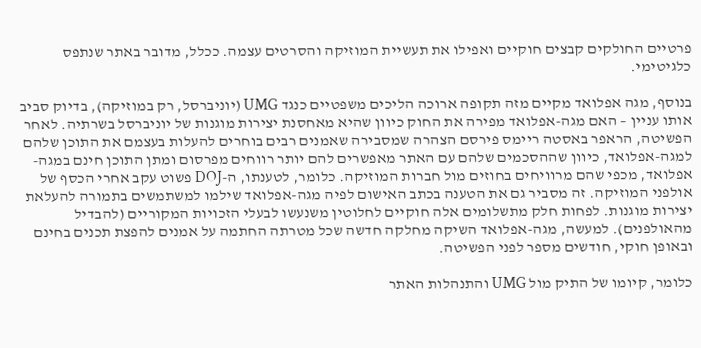פרטיים החולקים קבצים חוקיים ואפילו את תעשיית המוזיקה והסרטים עצמה. ככלל, מדובר באתר שנתפס כלגיטימי.

בנוסף, מגה אפלואד מקיים מזה תקופה ארוכה הליכים משפטיים כנגד UMG (יוניברסל, רק במוזיקה), בדיוק סביב אותו עניין – האם מגה-אפלואד מפירה את החוק כיוון שהיא מאחסנת יצירות מוגנות של יוניברסל בשרתיה. לאחר הפשיטה, הראפר באסטה ריימס פירסם הצהרה שמסבירה שאמנים רבים בוחרים להעלות בעצמם את התוכן שלהם למגה-אפלואד, כיוון שההסכמים שלהם עם האתר מאפשרים להם יותר רווחים מפרסום ומתן התוכן חינם במגה-אפלואד, מכפי שהם מרוויחים בחוזים מול חברות המוזיקה. כלומר, לטענתו, ה-DOJ פשוט עקב אחרי הכסף של אולפני המוזיקה. זה מסביר גם את הטענה בכתב האישום לפיה מגה-אפלואד שילמו למשתמשים בתמורה להעלאת יצירות מוגנות. לפחות חלק מתשלומים אלה חוקיים לחלוטין משנעשו לבעלי הזכויות המקוריים (להבדיל מהאולפנים). למעשה, מגה-אפלואד השיקה מחלקה חדשה שכל מטרתה החתמה על אמנים להפצת תכנים בחינם ובאופן חוקי, חודשים מספר לפני הפשיטה.

כלומר, קיומו של התיק מול UMG והתנהלות האתר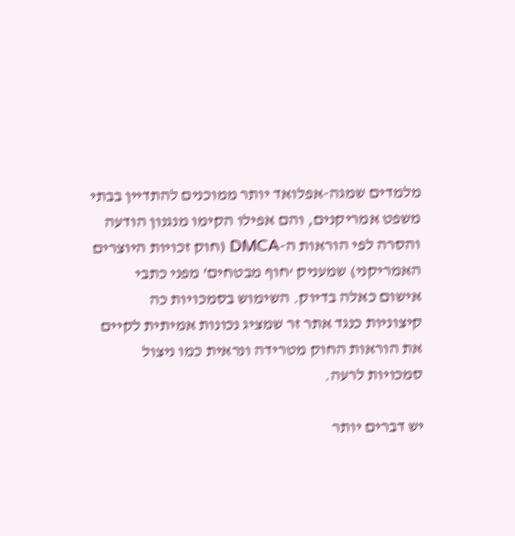מלמדים שמגה-אפלואד יותר ממוכנים להתדיין בבתי משפט אמריקנים, והם אפילו הקימו מנגנון הודעה והסרה לפי הוראות ה-DMCA (חוק זכויות היוצרים האמריקני) שמעניק ‘חוף מבטחים’ מפני כתבי אישום כאלה בדיוק. השימוש בסמכויות כה קיצוניות כנגד אתר זר שמציג נכונות אמיתית לקיים את הוראות החוק מטרידה ונראית כמו ניצול סמכויות לרעה.

יש דברים יותר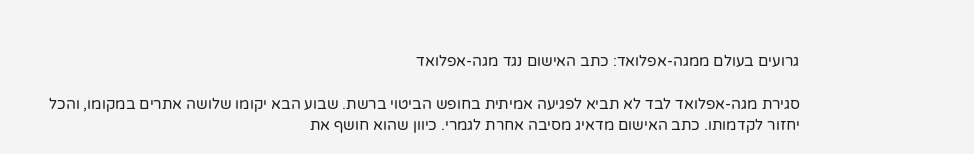גרועים בעולם ממגה-אפלואד: כתב האישום נגד מגה-אפלואד

סגירת מגה-אפלואד לבד לא תביא לפגיעה אמיתית בחופש הביטוי ברשת. שבוע הבא יקומו שלושה אתרים במקומו, והכל יחזור לקדמותו. כתב האישום מדאיג מסיבה אחרת לגמרי. כיוון שהוא חושף את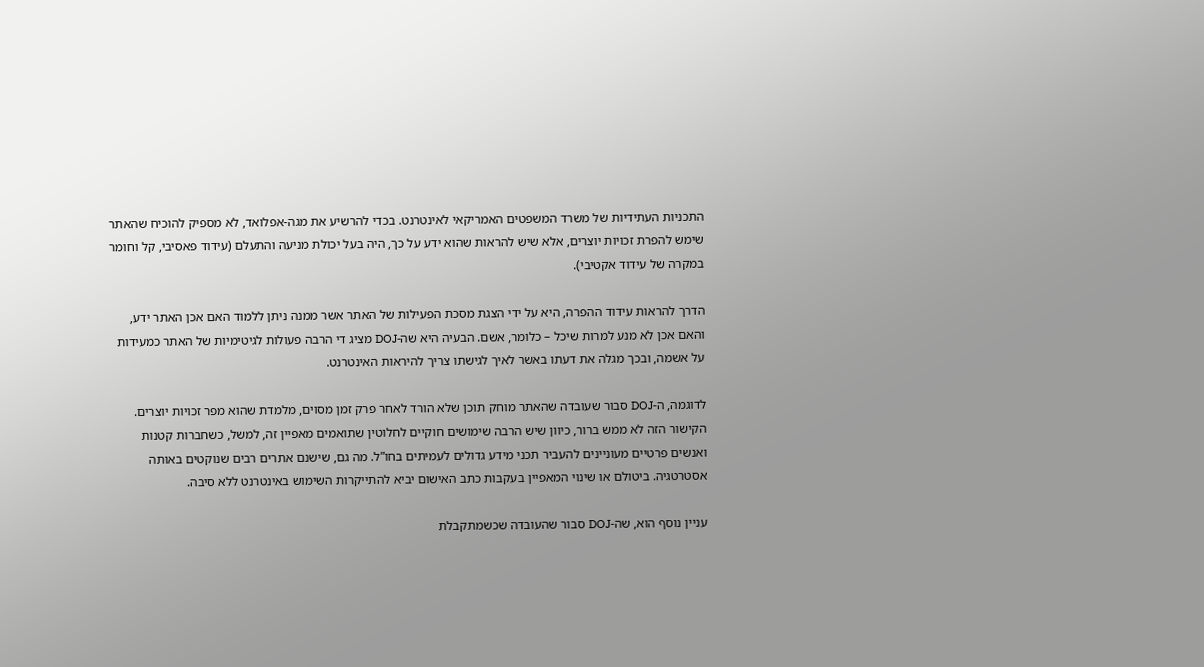התכניות העתידיות של משרד המשפטים האמריקאי לאינטרנט. בכדי להרשיע את מגה-אפלואד, לא מספיק להוכיח שהאתר שימש להפרת זכויות יוצרים, אלא שיש להראות שהוא ידע על כך, היה בעל יכולת מניעה והתעלם (עידוד פאסיבי, קל וחומר במקרה של עידוד אקטיבי).

הדרך להראות עידוד ההפרה, היא על ידי הצגת מסכת הפעילות של האתר אשר ממנה ניתן ללמוד האם אכן האתר ידע, והאם אכן לא מנע למרות שיכל – כלומר, אשם. הבעיה היא שה-DOJ מציג די הרבה פעולות לגיטימיות של האתר כמעידות על אשמה, ובכך מגלה את דעתו באשר לאיך לגישתו צריך להיראות האינטרנט.

לדוגמה, ה-DOJ סבור שעובדה שהאתר מוחק תוכן שלא הורד לאחר פרק זמן מסוים, מלמדת שהוא מפר זכויות יוצרים. הקישור הזה לא ממש ברור, כיוון שיש הרבה שימושים חוקיים לחלוטין שתואמים מאפיין זה, למשל, כשחברות קטנות ואנשים פרטיים מעוניינים להעביר תכני מידע גדולים לעמיתים בחו”ל. מה גם, שישנם אתרים רבים שנוקטים באותה אסטרטגיה. ביטולם או שינוי המאפיין בעקבות כתב האישום יביא להתייקרות השימוש באינטרנט ללא סיבה.

עניין נוסף הוא, שה-DOJ סבור שהעובדה שכשמתקבלת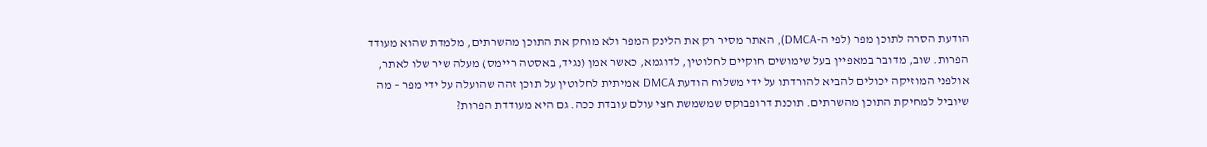הודעת הסרה לתוכן מפר (לפי ה-DMCA), האתר מסיר רק את הלינק המפר ולא מוחק את התוכן מהשרתים, מלמדת שהוא מעודד הפרות. שוב, מדובר במאפיין בעל שימושים חוקיים לחלוטין, לדוגמא, כאשר אמן (נגיד, באסטה ריימס) מעלה שיר שלו לאתר, אולפני המוזיקה יכולים להביא להורדתו על ידי משלוח הודעת DMCA אמיתית לחלוטין על תוכן זהה שהועלה על ידי מפר – מה שיוביל למחיקת התוכן מהשרתים. תוכנת דרופבוקס שמשמשת חצי עולם עובדת ככה. גם היא מעודדת הפרות?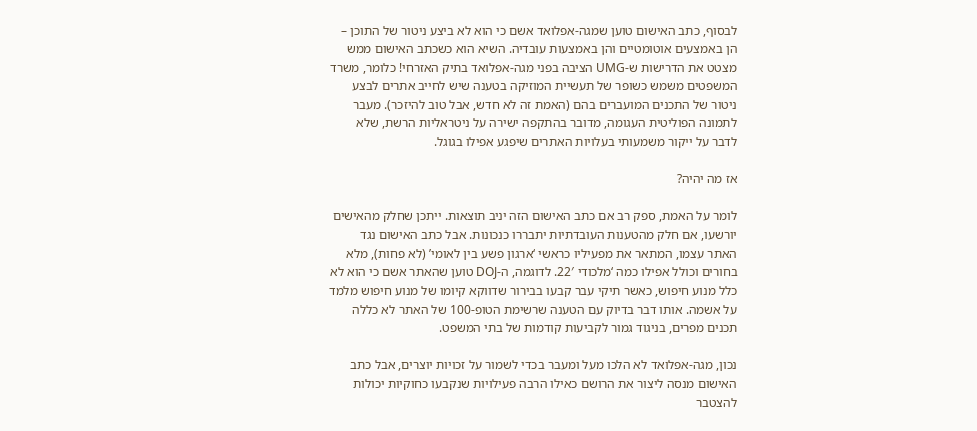לבסוף, כתב האישום טוען שמגה-אפלואד אשם כי הוא לא ביצע ניטור של התוכן – הן באמצעים אוטומטיים והן באמצעות עובדיה. השיא הוא כשכתב האישום ממש מצטט את הדרישות ש-UMG הציבה בפני מגה-אפלואד בתיק האזרחי! כלומר, משרד המשפטים משמש כשופר של תעשיית המוזיקה בטענה שיש לחייב אתרים לבצע ניטור של התכנים המועברים בהם (האמת זה לא חדש, אבל טוב להיזכר). מעבר לתמונה הפוליטית העגומה, מדובר בהתקפה ישירה על ניטראליות הרשת, שלא לדבר על ייקור משמעותי בעלויות האתרים שיפגע אפילו בגוגל.

אז מה יהיה?

לומר על האמת, ספק רב אם כתב האישום הזה יניב תוצאות. ייתכן שחלק מהאישים יורשעו, אם חלק מהטענות העובדתיות יתבררו כנכונות. אבל כתב האישום נגד האתר עצמו, המתאר את מפעיליו כראשי ‘ארגון פשע בין לאומי’ (לא פחות), מלא בחורים וכולל אפילו כמה ‘מלכודי 22′. לדוגמה, ה-DOJ טוען שהאתר אשם כי הוא לא כלל מנוע חיפוש, כאשר תיקי עבר קבעו בבירור שדווקא קיומו של מנוע חיפוש מלמד על אשמה. אותו דבר בדיוק עם הטענה שרשימת הטופ-100 של האתר לא כללה תכנים מפרים, בניגוד גמור לקביעות קודמות של בתי המשפט.

נכון, מגה-אפלואד לא הלכו מעל ומעבר בכדי לשמור על זכויות יוצרים, אבל כתב האישום מנסה ליצור את הרושם כאילו הרבה פעילויות שנקבעו כחוקיות יכולות להצטבר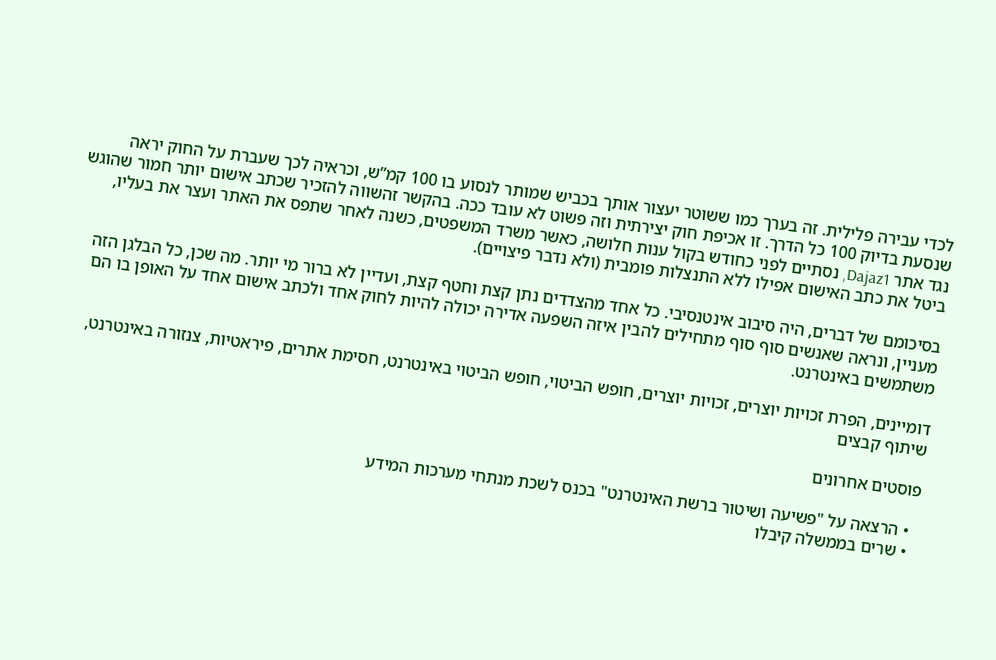לכדי עבירה פלילית. זה בערך כמו ששוטר יעצור אותך בכביש שמותר לנסוע בו 100 קמ”ש, וכראיה לכך שעברת על החוק יראה שנסעת בדיוק 100 כל הדרך. זו אכיפת חוק יצירתית וזה פשוט לא עובד ככה. בהקשר זהשווה להזכיר שכתב אישום יותר חמור שהוגש נגד אתר Dajaz1, נסתיים לפני כחודש בקול ענות חלושה, כאשר משרד המשפטים, כשנה לאחר שתפס את האתר ועצר את בעליו, ביטל את כתב האישום אפילו ללא התנצלות פומבית (ולא נדבר פיצויים).

בסיכומם של דברים, היה סיבוב אינטנסיבי. כל אחד מהצדדים נתן קצת וחטף קצת, ועדיין לא ברור מי יותר. מה שכן, כל הבלגן הזה מעניין, ונראה שאנשים סוף סוף מתחילים להבין איזה השפעה אדירה יכולה להיות לחוק אחד ולכתב אישום אחד על האופן בו הם משתמשים באינטרנט.

דומיינים, הפרת זכויות יוצרים, זכויות יוצרים, חופש הביטוי, חופש הביטוי באינטרנט, חסימת אתרים, פיראטיות, צנזורה באינטרנט, שיתוף קבצים

פוסטים אחרונים

  • הרצאה על "פשיעה ושיטור ברשת האינטרנט" בכנס לשכת מנתחי מערכות המידע
  • שרים בממשלה קיבלו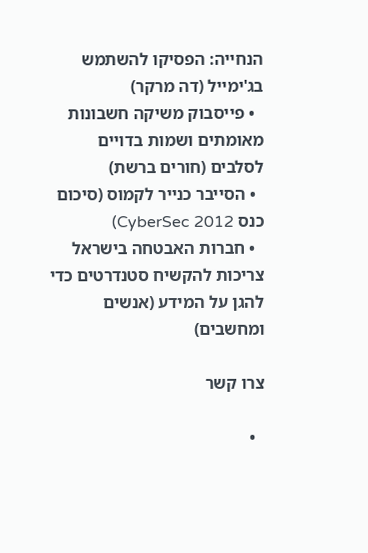הנחייה: הפסיקו להשתמש בג'ימייל (דה מרקר)
  • פייסבוק משיקה חשבונות מאומתים ושמות בדויים לסלבים (חורים ברשת)
  • הסייבר כנייר לקמוס (סיכום כנס CyberSec 2012)
  • חברות האבטחה בישראל צריכות להקשיח סטנדרטים כדי להגן על המידע (אנשים ומחשבים)

צרו קשר

  •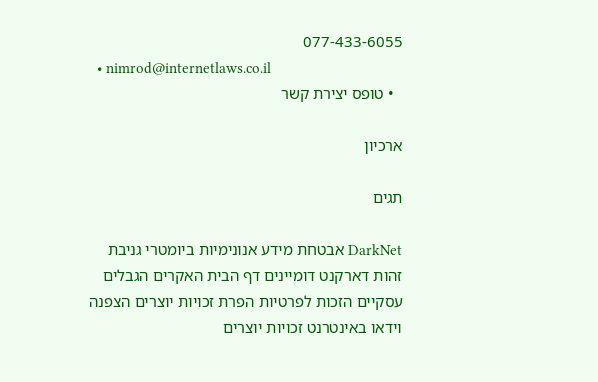077-433-6055
  • nimrod@internetlaws.co.il
  • טופס יצירת קשר

ארכיון

תגים

DarkNet אבטחת מידע אנונימיות ביומטרי גניבת זהות דארקנט דומיינים דף הבית האקרים הגבלים עסקיים הזכות לפרטיות הפרת זכויות יוצרים הצפנה וידאו באינטרנט זכויות יוצרים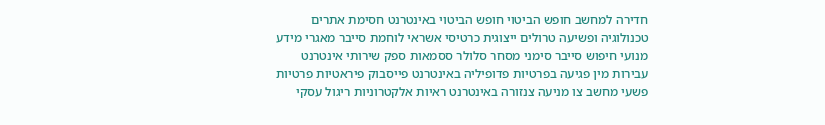חדירה למחשב חופש הביטוי חופש הביטוי באינטרנט חסימת אתרים טכנולוגיה ופשיעה טרולים ייצוגית כרטיסי אשראי לוחמת סייבר מאגרי מידע מנועי חיפוש סייבר סימני מסחר סלולר ססמאות ספק שירותי אינטרנט עבירות מין פגיעה בפרטיות פדופיליה באינטרנט פייסבוק פיראטיות פרטיות פשעי מחשב צו מניעה צנזורה באינטרנט ראיות אלקטרוניות ריגול עסקי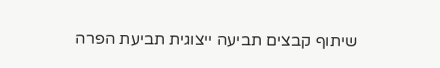שיתוף קבצים תביעה ייצוגית תביעת הפרה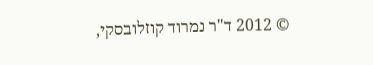© 2012 ד"ר נמרוד קוזלובסקי,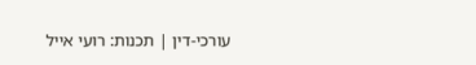עורכי-דין | תכנות: רועי אייל